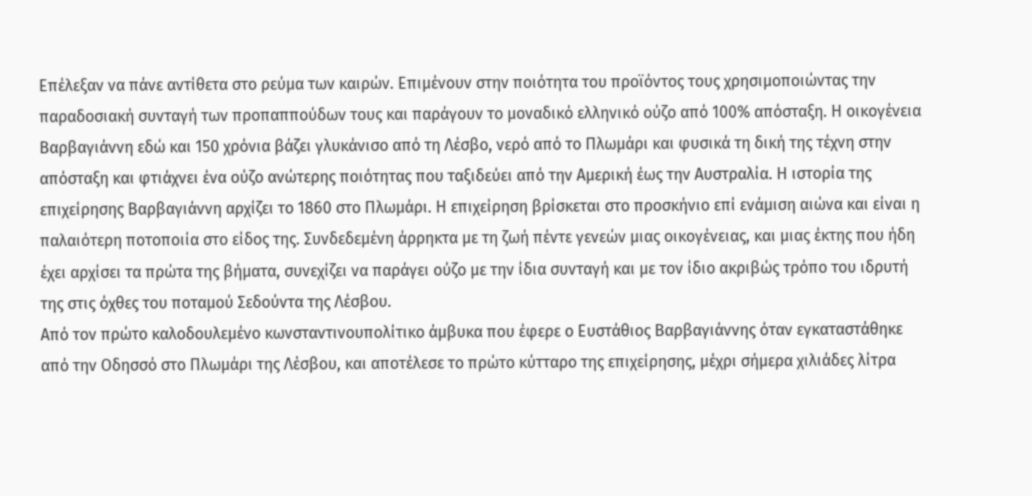Επέλεξαν να πάνε αντίθετα στο ρεύμα των καιρών. Επιμένουν στην ποιότητα του προϊόντος τους χρησιμοποιώντας την παραδοσιακή συνταγή των προπαππούδων τους και παράγουν το μοναδικό ελληνικό ούζο από 100% απόσταξη. Η οικογένεια Βαρβαγιάννη εδώ και 150 χρόνια βάζει γλυκάνισο από τη Λέσβο, νερό από το Πλωμάρι και φυσικά τη δική της τέχνη στην απόσταξη και φτιάχνει ένα ούζο ανώτερης ποιότητας που ταξιδεύει από την Αμερική έως την Αυστραλία. Η ιστορία της επιχείρησης Βαρβαγιάννη αρχίζει το 1860 στο Πλωμάρι. Η επιχείρηση βρίσκεται στο προσκήνιο επί ενάμιση αιώνα και είναι η παλαιότερη ποτοποιία στο είδος της. Συνδεδεμένη άρρηκτα με τη ζωή πέντε γενεών μιας οικογένειας, και μιας έκτης που ήδη έχει αρχίσει τα πρώτα της βήματα, συνεχίζει να παράγει ούζο με την ίδια συνταγή και με τον ίδιο ακριβώς τρόπο του ιδρυτή της στις όχθες του ποταμού Σεδούντα της Λέσβου.
Από τον πρώτο καλοδουλεμένο κωνσταντινουπολίτικο άμβυκα που έφερε ο Ευστάθιος Βαρβαγιάννης όταν εγκαταστάθηκε από την Οδησσό στο Πλωμάρι της Λέσβου, και αποτέλεσε το πρώτο κύτταρο της επιχείρησης, μέχρι σήμερα χιλιάδες λίτρα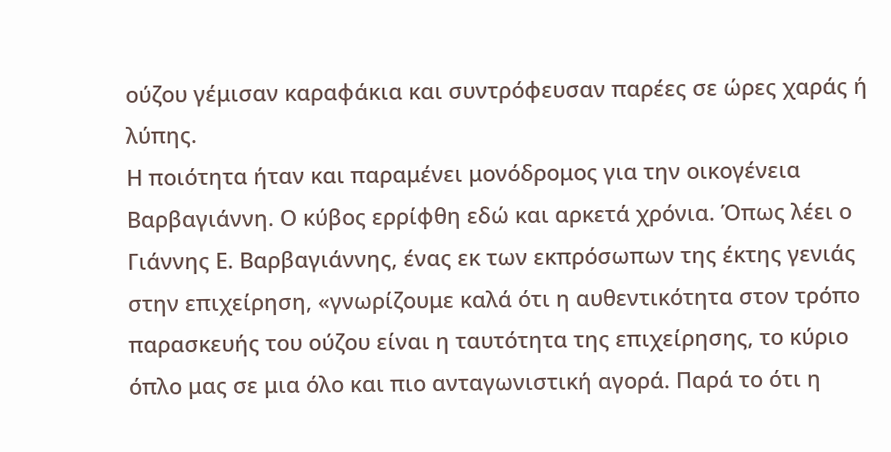ούζου γέμισαν καραφάκια και συντρόφευσαν παρέες σε ώρες χαράς ή λύπης.
Η ποιότητα ήταν και παραμένει μονόδρομος για την οικογένεια Βαρβαγιάννη. Ο κύβος ερρίφθη εδώ και αρκετά χρόνια. Όπως λέει ο Γιάννης Ε. Βαρβαγιάννης, ένας εκ των εκπρόσωπων της έκτης γενιάς στην επιχείρηση, «γνωρίζουμε καλά ότι η αυθεντικότητα στον τρόπο παρασκευής του ούζου είναι η ταυτότητα της επιχείρησης, το κύριο όπλο μας σε μια όλο και πιο ανταγωνιστική αγορά. Παρά το ότι η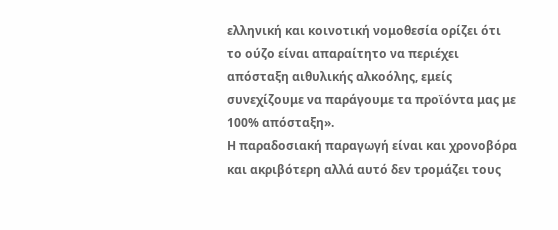ελληνική και κοινοτική νομοθεσία ορίζει ότι το ούζο είναι απαραίτητο να περιέχει απόσταξη αιθυλικής αλκοόλης, εμείς συνεχίζουμε να παράγουμε τα προϊόντα μας με 100% απόσταξη».
Η παραδοσιακή παραγωγή είναι και χρονοβόρα και ακριβότερη αλλά αυτό δεν τρομάζει τους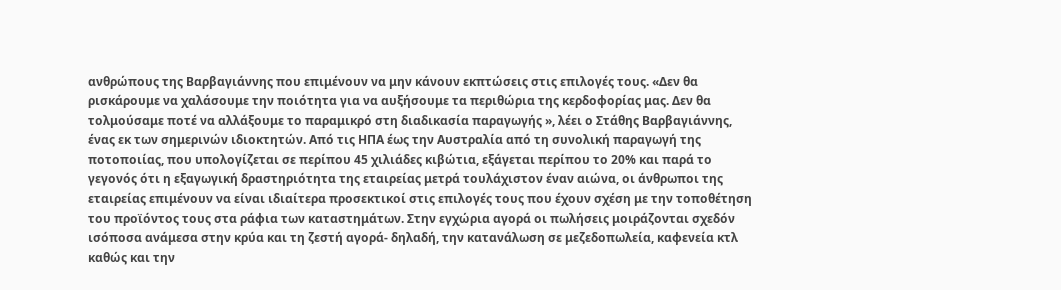ανθρώπους της Βαρβαγιάννης που επιμένουν να μην κάνουν εκπτώσεις στις επιλογές τους. «Δεν θα ρισκάρουμε να χαλάσουμε την ποιότητα για να αυξήσουμε τα περιθώρια της κερδοφορίας μας. Δεν θα τολμούσαμε ποτέ να αλλάξουμε το παραμικρό στη διαδικασία παραγωγής », λέει ο Στάθης Βαρβαγιάννης, ένας εκ των σημερινών ιδιοκτητών. Από τις ΗΠΑ έως την Αυστραλία από τη συνολική παραγωγή της ποτοποιίας, που υπολογίζεται σε περίπου 45 χιλιάδες κιβώτια, εξάγεται περίπου το 20% και παρά το γεγονός ότι η εξαγωγική δραστηριότητα της εταιρείας μετρά τουλάχιστον έναν αιώνα, οι άνθρωποι της εταιρείας επιμένουν να είναι ιδιαίτερα προσεκτικοί στις επιλογές τους που έχουν σχέση με την τοποθέτηση του προϊόντος τους στα ράφια των καταστημάτων. Στην εγχώρια αγορά οι πωλήσεις μοιράζονται σχεδόν ισόποσα ανάμεσα στην κρύα και τη ζεστή αγορά- δηλαδή, την κατανάλωση σε μεζεδοπωλεία, καφενεία κτλ καθώς και την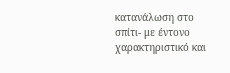κατανάλωση στο σπίτι- με έντονο χαρακτηριστικό και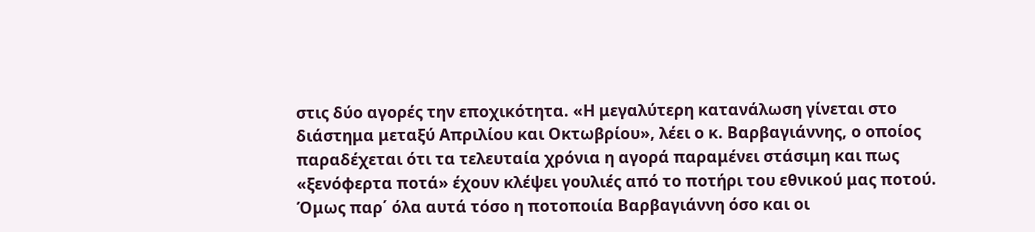στις δύο αγορές την εποχικότητα. «Η μεγαλύτερη κατανάλωση γίνεται στο διάστημα μεταξύ Απριλίου και Οκτωβρίου», λέει ο κ. Βαρβαγιάννης, ο οποίος παραδέχεται ότι τα τελευταία χρόνια η αγορά παραμένει στάσιμη και πως «ξενόφερτα ποτά» έχουν κλέψει γουλιές από το ποτήρι του εθνικού μας ποτού. Όμως παρ΄ όλα αυτά τόσο η ποτοποιία Βαρβαγιάννη όσο και οι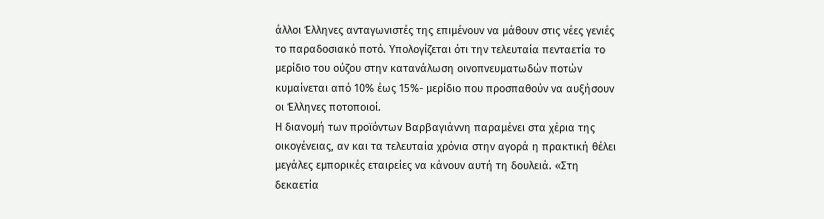άλλοι Έλληνες ανταγωνιστές της επιμένουν να μάθουν στις νέες γενιές το παραδοσιακό ποτό. Υπολογίζεται ότι την τελευταία πενταετία το μερίδιο του ούζου στην κατανάλωση οινοπνευματωδών ποτών κυμαίνεται από 10% έως 15%- μερίδιο που προσπαθούν να αυξήσουν οι Έλληνες ποτοποιοί.
Η διανομή των προϊόντων Βαρβαγιάννη παραμένει στα χέρια της οικογένειας, αν και τα τελευταία χρόνια στην αγορά η πρακτική θέλει μεγάλες εμπορικές εταιρείες να κάνουν αυτή τη δουλειά. «Στη δεκαετία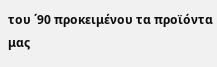του ΄90 προκειμένου τα προϊόντα μας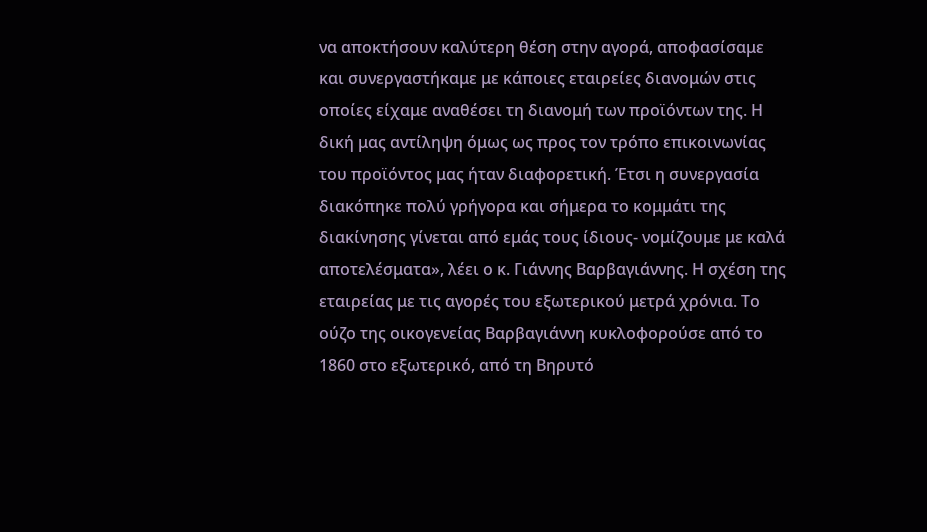να αποκτήσουν καλύτερη θέση στην αγορά, αποφασίσαμε και συνεργαστήκαμε με κάποιες εταιρείες διανομών στις οποίες είχαμε αναθέσει τη διανομή των προϊόντων της. Η δική μας αντίληψη όμως ως προς τον τρόπο επικοινωνίας του προϊόντος μας ήταν διαφορετική. Έτσι η συνεργασία διακόπηκε πολύ γρήγορα και σήμερα το κομμάτι της διακίνησης γίνεται από εμάς τους ίδιους- νομίζουμε με καλά αποτελέσματα», λέει ο κ. Γιάννης Βαρβαγιάννης. Η σχέση της εταιρείας με τις αγορές του εξωτερικού μετρά χρόνια. Το ούζο της οικογενείας Βαρβαγιάννη κυκλοφορούσε από το 1860 στο εξωτερικό, από τη Βηρυτό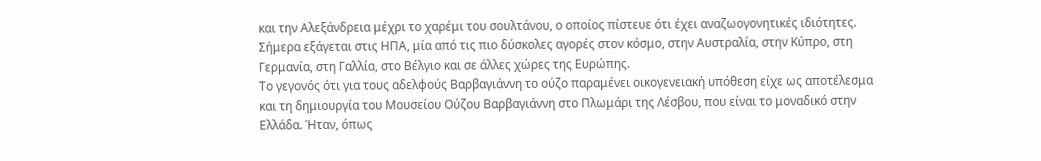και την Αλεξάνδρεια μέχρι το χαρέμι του σουλτάνου, ο οποίος πίστευε ότι έχει αναζωογονητικές ιδιότητες. Σήμερα εξάγεται στις ΗΠΑ, μία από τις πιο δύσκολες αγορές στον κόσμο, στην Αυστραλία, στην Κύπρο, στη Γερμανία, στη Γαλλία, στο Βέλγιο και σε άλλες χώρες της Ευρώπης.
Το γεγονός ότι για τους αδελφούς Βαρβαγιάννη το ούζο παραμένει οικογενειακή υπόθεση είχε ως αποτέλεσμα και τη δημιουργία του Μουσείου Ούζου Βαρβαγιάννη στο Πλωμάρι της Λέσβου, που είναι το μοναδικό στην Ελλάδα. Ήταν, όπως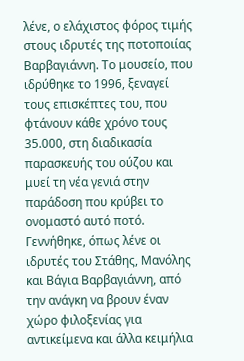λένε, ο ελάχιστος φόρος τιμής στους ιδρυτές της ποτοποιίας Βαρβαγιάννη. Το μουσείο, που ιδρύθηκε το 1996, ξεναγεί τους επισκέπτες του, που φτάνουν κάθε χρόνο τους 35.000, στη διαδικασία παρασκευής του ούζου και μυεί τη νέα γενιά στην παράδοση που κρύβει το ονομαστό αυτό ποτό. Γεννήθηκε, όπως λένε οι ιδρυτές του Στάθης, Μανόλης και Βάγια Βαρβαγιάννη, από την ανάγκη να βρουν έναν χώρο φιλοξενίας για αντικείμενα και άλλα κειμήλια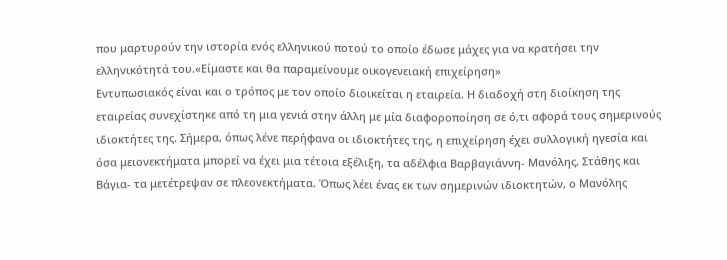που μαρτυρούν την ιστορία ενός ελληνικού ποτού το οποίο έδωσε μάχες για να κρατήσει την ελληνικότητά του.«Είμαστε και θα παραμείνουμε οικογενειακή επιχείρηση»
Εντυπωσιακός είναι και ο τρόπος με τον οποίο διοικείται η εταιρεία. Η διαδοχή στη διοίκηση της εταιρείας συνεχίστηκε από τη μια γενιά στην άλλη με μία διαφοροποίηση σε ό,τι αφορά τους σημερινούς ιδιοκτήτες της. Σήμερα, όπως λένε περήφανα οι ιδιοκτήτες της, η επιχείρηση έχει συλλογική ηγεσία και όσα μειονεκτήματα μπορεί να έχει μια τέτοια εξέλιξη, τα αδέλφια Βαρβαγιάννη- Μανόλης, Στάθης και Βάγια- τα μετέτρεψαν σε πλεονεκτήματα. Όπως λέει ένας εκ των σημερινών ιδιοκτητών, ο Μανόλης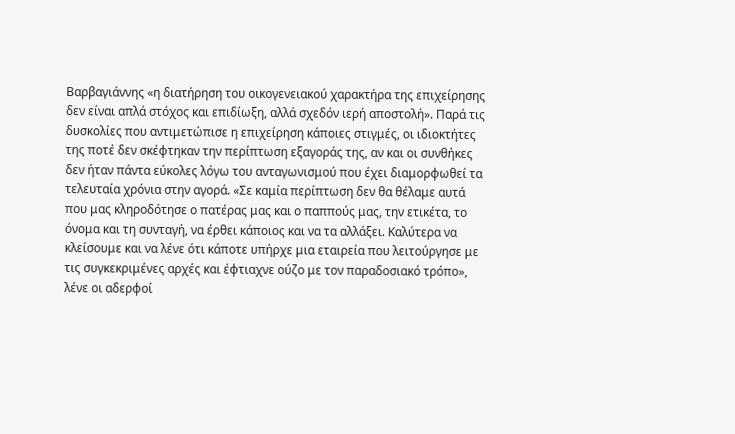Βαρβαγιάννης «η διατήρηση του οικογενειακού χαρακτήρα της επιχείρησης δεν είναι απλά στόχος και επιδίωξη, αλλά σχεδόν ιερή αποστολή». Παρά τις δυσκολίες που αντιμετώπισε η επιχείρηση κάποιες στιγμές, οι ιδιοκτήτες της ποτέ δεν σκέφτηκαν την περίπτωση εξαγοράς της, αν και οι συνθήκες δεν ήταν πάντα εύκολες λόγω του ανταγωνισμού που έχει διαμορφωθεί τα τελευταία χρόνια στην αγορά. «Σε καμία περίπτωση δεν θα θέλαμε αυτά που μας κληροδότησε ο πατέρας μας και ο παππούς μας, την ετικέτα, το όνομα και τη συνταγή, να έρθει κάποιος και να τα αλλάξει. Καλύτερα να κλείσουμε και να λένε ότι κάποτε υπήρχε μια εταιρεία που λειτούργησε με τις συγκεκριμένες αρχές και έφτιαχνε ούζο με τον παραδοσιακό τρόπο», λένε οι αδερφοί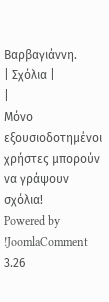Βαρβαγιάννη.
| Σχόλια |
|
Μόνο εξουσιοδοτημένοι χρήστες μπορούν να γράψουν σχόλια!
Powered by !JoomlaComment 3.26